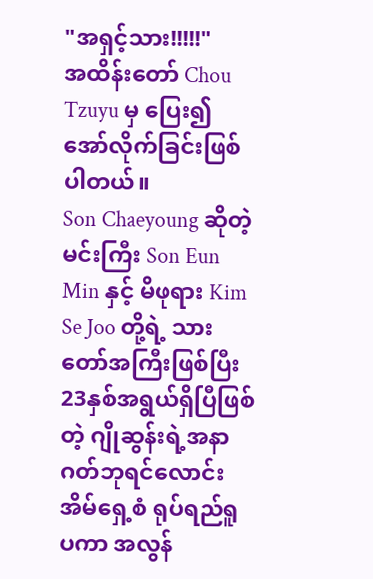"အရှင့်သား!!!!!"
အထိန်းတော် Chou Tzuyu မှ ပြေး၍အော်လိုက်ခြင်းဖြစ်ပါတယ်။
Son Chaeyoung ဆိုတဲ့ မင်းကြီး Son Eun Min နှင့် မိဖုရား Kim Se Joo တို့ရဲ့ သားတော်အကြီးဖြစ်ပြီး 23နှစ်အရွယ်ရှိပြီဖြစ်တဲ့ ဂျိုဆွန်းရဲ့အနာဂတ်ဘုရင်လောင်း အိမ်ရှေ့စံ ရုပ်ရည်ရူပကာ အလွန်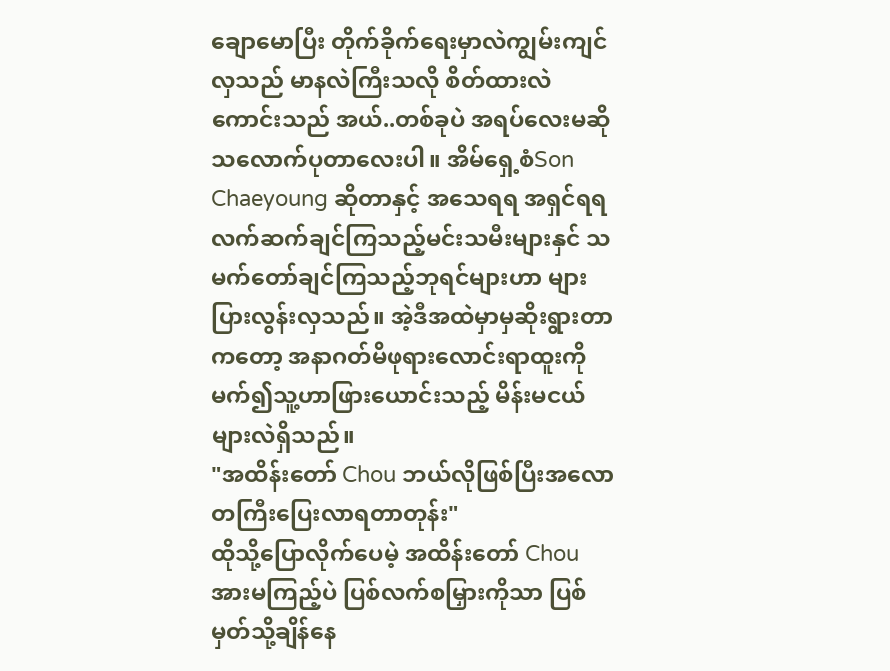ချောမောပြီး တိုက်ခိုက်ရေးမှာလဲကျွမ်းကျင်လှသည် မာနလဲကြီးသလို စိတ်ထားလဲကောင်းသည် အယ်..တစ်ခုပဲ အရပ်လေးမဆိုသလောက်ပုတာလေးပါ။ အိမ်ရှေ့စံSon Chaeyoung ဆိုတာနှင့် အသေရရ အရှင်ရရ လက်ဆက်ချင်ကြသည့်မင်းသမီးများနှင် သမက်တော်ချင်ကြသည့်ဘုရင်များဟာ များပြားလွန်းလှသည်။ အဲ့ဒီအထဲမှာမှဆိုးရွားတာကတော့ အနာဂတ်မိဖုရားလောင်းရာထူးကိုမက်၍သူ့ဟာဖြားယောင်းသည့် မိန်းမငယ်များလဲရှိသည်။
"အထိန်းတော် Chou ဘယ်လိုဖြစ်ပြီးအလောတကြီးပြေးလာရတာတုန်း"
ထိုသို့ပြောလိုက်ပေမဲ့ အထိန်းတော် Chou အားမကြည့်ပဲ ပြစ်လက်စမြှားကိုသာ ပြစ်မှတ်သို့ချိန်နေ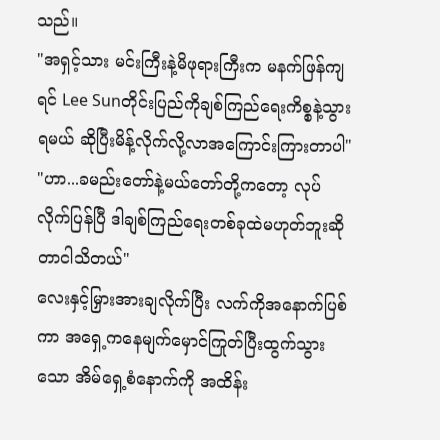သည်။
"အရှင့်သား မင်းကြီးနဲ့မိဖုရားကြီးက မနက်ဖြန်ကျရင် Lee Sunတိုင်းပြည်ကိုချစ်ကြည်ရေးကိစ္စနဲ့သွားရမယ် ဆိုပြီးမိန့်လိုက်လို့လာအကြောင်းကြားတာပါ"
"ဟာ...ခမည်းတော်နဲ့မယ်တော်တို့ကတော့ လုပ်လိုက်ပြန်ပြီ ဒါချစ်ကြည်ရေးတစ်ခုထဲမဟုတ်ဘူးဆိုတာငါသိတယ်"
လေးနှင့်မြှားအားချလိုက်ပြီး လက်ကိုအနောက်ပြစ်ကာ အရှေ့ကနေမျက်မှောင်ကြုတ်ပြီးထွက်သွားသော အိမ်ရှေ့စံနောက်ကို အထိန်း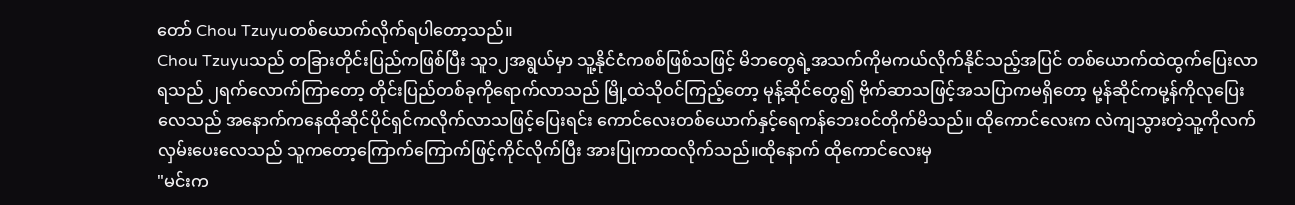တော် Chou Tzuyuတစ်ယောက်လိုက်ရပါတော့သည်။
Chou Tzuyuသည် တခြားတိုင်းပြည်ကဖြစ်ပြီး သူ၁၂အရွယ်မှာ သူ့နိုင်ငံကစစ်ဖြစ်သဖြင့် မိဘတွေရဲ့အသက်ကိုမကယ်လိုက်နိုင်သည့်အပြင် တစ်ယောက်ထဲထွက်ပြေးလာရသည် ၂ရက်လောက်ကြာတော့ တိုင်းပြည်တစ်ခုကိုရောက်လာသည် မြို့ထဲသိုဝင်ကြည့်တော့ မုန့်ဆိုင်တွေ၍ ဗိုက်ဆာသဖြင့်အသပြာကမရှိတော့ မု့န်ဆိုင်ကမု့န်ကိုလုပြေးလေသည် အနောက်ကနေထိုဆိုင်ပိုင်ရှင်ကလိုက်လာသဖြင့်ပြေးရင်း ကောင်လေးတစ်ယောက်နှင့်ရေကန်ဘေးဝင်တိုက်မိသည်။ ထိုကောင်လေးက လဲကျသွားတဲ့သူ့ကိုလက်လှမ်းပေးလေသည် သူကတော့ကြောက်ကြောက်ဖြင့်ကိုင်လိုက်ပြီး အားပြုကာထလိုက်သည်။ထိုနောက် ထိုကောင်လေးမှ
"မင်းက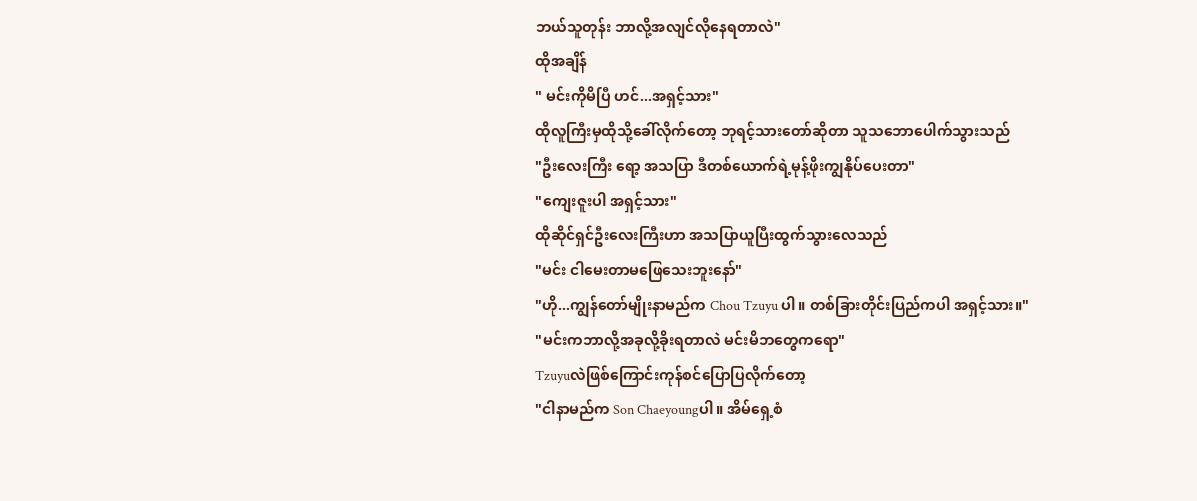ဘယ်သူတုန်း ဘာလို့အလျင်လိုနေရတာလဲ"
ထိုအချိန်
" မင်းကိုမိပြီ ဟင်...အရှင့်သား"
ထိုလူကြီးမှထိုသို့ခေါ်လိုက်တော့ ဘုရင့်သားတော်ဆိုတာ သူသဘောပေါက်သွားသည်
"ဦးလေးကြီး ရော့ အသပြာ ဒီတစ်ယောက်ရဲ့မုန့်ဖိုးကျွနိုပ်ပေးတာ"
"ကျေးဇူးပါ အရှင့်သား"
ထိုဆိုင်ရှင်ဦးလေးကြီးဟာ အသပြာယူပြီးထွက်သွားလေသည်
"မင်း ငါမေးတာမဖြေသေးဘူးနော်"
"ဟို...ကျွန်တော်မျိုးနာမည်က Chou Tzuyu ပါ။ တစ်ခြားတိုင်းပြည်ကပါ အရှင့်သား။"
"မင်းကဘာလို့အခုလို့ခိုးရတာလဲ မင်းမိဘတွေကရော"
Tzuyuလဲဖြစ်ကြောင်းကုန်စင်ပြောပြလိုက်တော့
"ငါနာမည်က Son Chaeyoungပါ။ အိမ်ရှေ့စံ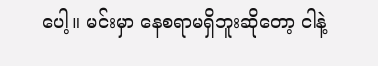ပေါ့။ မင်းမှာ နေစရာမရှိဘူးဆိုတော့ ငါနဲ့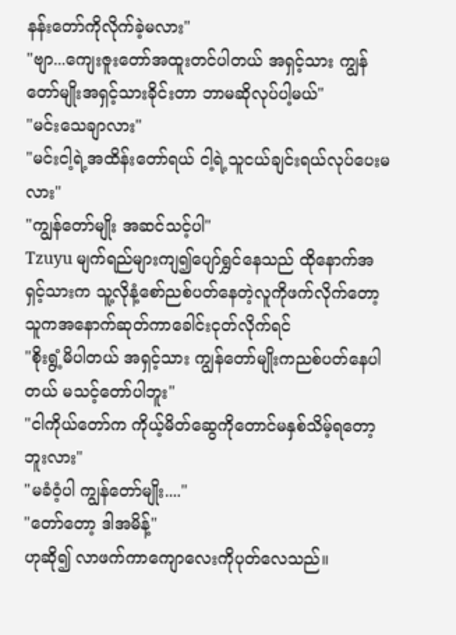နန်းတော်ကိုလိုက်ခဲ့မလား"
"ဗျာ...ကျေးဇူးတော်အထူးတင်ပါတယ် အရှင့်သား ကျွန်တော်မျိုးအရှင့်သားခိုင်းတာ ဘာမဆိုလုပ်ပါ့မယ်"
"မင်းသေချာလား"
"မင်းငါ့ရဲ့အထိန်းတော်ရယ် ငါ့ရဲ့သူငယ်ချင်းရယ်လုပ်ပေးမလား"
"ကျွန်တော်မျိုး အဆင်သင့်ပါ"
Tzuyu မျက်ရည်များကျ၍ပျော်ရွှင်နေသည် ထိုနောက်အရှင့်သားက သူ့လိုနံ့စော်ညစ်ပတ်နေတဲ့လူကိုဖက်လိုက်တော့ သူကအနောက်ဆုတ်ကာခေါင်းငုတ်လိုက်ရင်
"စိုးရွံ့မိပါတယ် အရှင့်သား ကျွန်တော်မျိုးကညစ်ပတ်နေပါတယ် မသင့်တော်ပါဘူး"
"ငါကိုယ်တော်က ကိုယ့်မိတ်ဆွေကိုတောင်မနှစ်သိမ့်ရတော့ဘူးလား"
"မခံဝံ့ပါ ကျွန်တော်မျိုး...."
"တော်တော့ ဒါအမိန့်"
ဟုဆို၍ လာဖက်ကာကျောလေးကိုပုတ်လေသည်။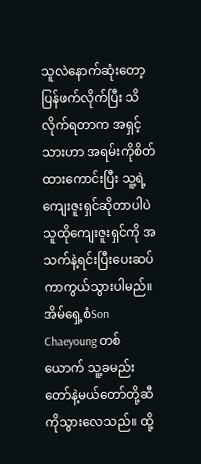သူလဲနောက်ဆုံးတော့ပြန်ဖက်လိုက်ပြီး သိလိုက်ရတာက အရှင့်သားဟာ အရမ်းကိုစိတ်ထားကောင်းပြီး သူ့ရဲ့ကျေးဇူးရှင်ဆိုတာပါပဲ သူထိုကျေးဇူးရှင်ကို အသက်နဲ့ရင်းပြီးပေးဆပ်ကာကွယ်သွားပါမည်။
အိမ်ရှေ့စံSon Chaeyoung တစ်ယောက် သူ့ခမည်းတော်နဲ့မယ်တော်တို့ဆီကိုသွားလေသည်။ ထို့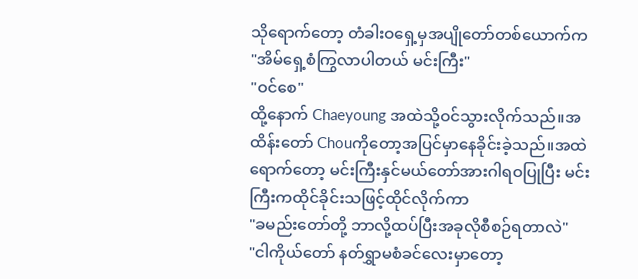သိုရောက်တော့ တံခါးဝရှေ့မှအပျိုတော်တစ်ယောက်က
"အိမ်ရှေ့စံကြွလာပါတယ် မင်းကြီး"
"ဝင်စေ"
ထို့နောက် Chaeyoung အထဲသို့ဝင်သွားလိုက်သည်။အထိန်းတော် Chouကိုတော့အပြင်မှာနေခိုင်းခဲ့သည်။အထဲရောက်တော့ မင်းကြီးနှင်မယ်တော်အားဂါရဝပြုပြီး မင်းကြီးကထိုင်ခိုင်းသဖြင့်ထိုင်လိုက်ကာ
"ခမည်းတော်တို့ ဘာလို့ထပ်ပြီးအခုလိုစီစဉ်ရတာလဲ"
"ငါကိုယ်တော် နတ်ရွှာမစံခင်လေးမှာတော့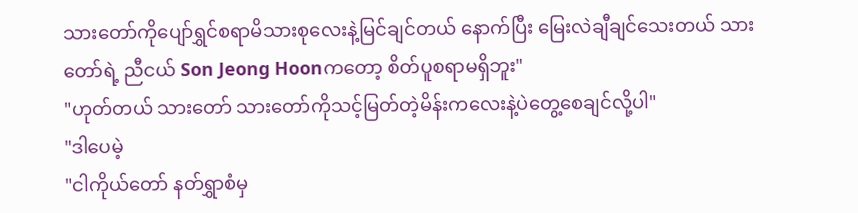သားတော်ကိုပျော်ရွှင်စရာမိသားစုလေးနဲ့မြင်ချင်တယ် နောက်ပြီး မြေးလဲချီချင်သေးတယ် သားတော်ရဲ့ ညီငယ် Son Jeong Hoonကတော့ စိတ်ပူစရာမရှိဘူး"
"ဟုတ်တယ် သားတော် သားတော်ကိုသင့်မြတ်တဲ့မိန်းကလေးနဲ့ပဲတွေ့စေချင်လို့ပါ"
"ဒါပေမဲ့
"ငါကိုယ်တော် နတ်ရွှာစံမှ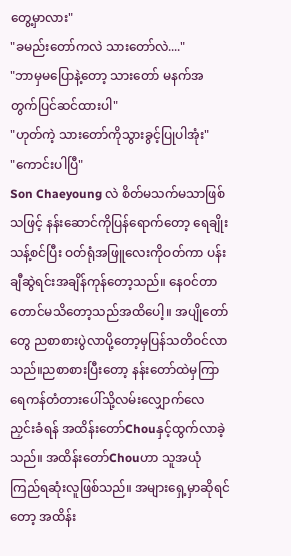တွေ့မှာလား"
"ခမည်းတော်ကလဲ သားတော်လဲ...."
"ဘာမှမပြောနဲ့တော့ သားတော် မနက်အတွက်ပြင်ဆင်ထားပါ"
"ဟုတ်ကဲ့ သားတော်ကိုသွားခွင့်ပြုပါအုံး"
"ကောင်းပါပြီ"
Son Chaeyoung လဲ စိတ်မသက်မသာဖြစ်သဖြင့် နန်းဆောင်ကိုပြန်ရောက်တော့ ရေချိုးသန့်စင်ပြီး ဝတ်ရုံအဖြူလေးကိုဝတ်ကာ ပန်းချီဆွဲရင်းအချိန်ကုန်တော့သည်။ နေဝင်တာတောင်မသိတော့သည်အထိပေါ့။ အပျိုတော်တွေ ညစာစားပွဲလာပို့တော့မှပြန်သတိဝင်လာသည်။ညစာစားပြီးတော့ နန်းတော်ထဲမှကြာရေကန်တံတားပေါ်သို့လမ်းလျှောက်လေညှင်းခံရန် အထိန်းတော်Chouနှင့်ထွက်လာခဲ့သည်။ အထိန်းတော်Chouဟာ သူအယုံကြည်ရဆုံးလူဖြစ်သည်။ အများရှေ့မှာဆိုရင်တော့ အထိန်း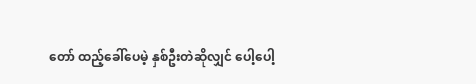တော် ထည့်ခေါ်ပေမဲ့ နှစ်ဦးတဲဆိုလျှင် ပေါ့ပေါ့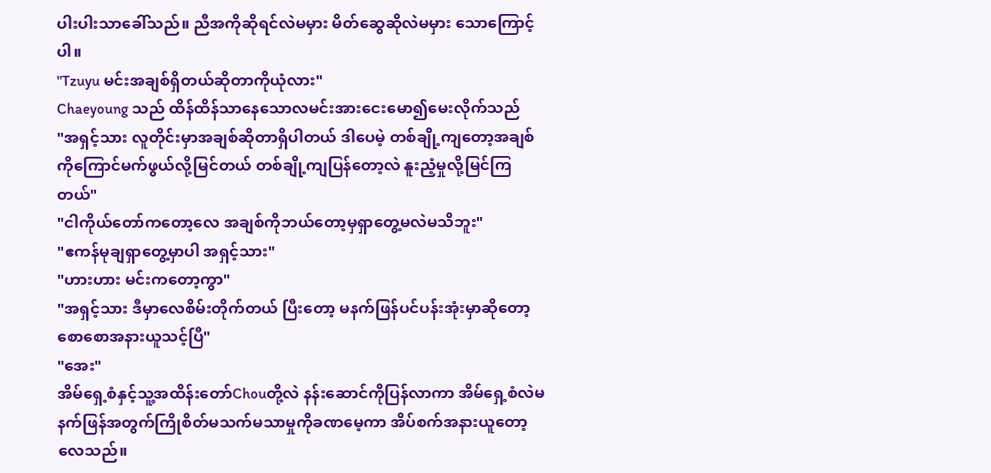ပါးပါးသာခေါ်သည်။ ညီအကိုဆိုရင်လဲမမှား မိတ်ဆွေဆိုလဲမမှား သောကြောင့်ပါ။
"Tzuyu မင်းအချစ်ရှိတယ်ဆိုတာကိုယုံလား"
Chaeyoung သည် ထိန်ထိန်သာနေသောလမင်းအားငေးမော၍မေးလိုက်သည်
"အရှင့်သား လူတိုင်းမှာအချစ်ဆိုတာရှိပါတယ် ဒါပေမဲ့ တစ်ချို့ကျတော့အချစ်ကိုကြောင်မက်ဖွယ်လို့မြင်တယ် တစ်ချို့ကျပြန်တော့လဲ နူးညံ့မှုလို့မြင်ကြတယ်"
"ငါကိုယ်တော်ကတော့လေ အချစ်ကိုဘယ်တော့မှရှာတွေ့မလဲမသိဘူး"
"ဧကန်မုချရှာတွေ့မှာပါ အရှင့်သား"
"ဟားဟား မင်းကတော့ကွာ"
"အရှင့်သား ဒီမှာလေစိမ်းတိုက်တယ် ပြီးတော့ မနက်ဖြန်ပင်ပန်းအုံးမှာဆိုတော့ စောစောအနားယူသင့်ပြီ"
"အေး"
အိမ်ရှေ့စံနှင့်သူ့အထိန်းတော်Chouတို့လဲ နန်းဆောင်ကိုပြန်လာကာ အိမ်ရှေ့စံလဲမနက်ဖြန်အတွက်ကြိုစိတ်မသက်မသာမှုကိုခဏမေ့ကာ အိပ်စက်အနားယူတော့လေသည်။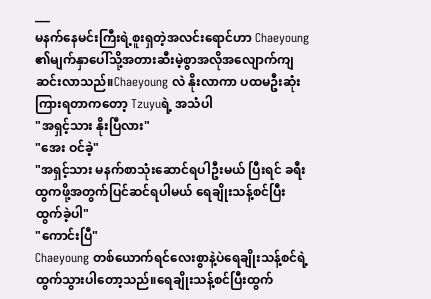___
မနက်နေမင်းကြီးရဲ့စူးရှတဲ့အလင်းရောင်ဟာ Chaeyoung ၏မျက်နှာပေါ်သို့အတားဆီးမဲ့စွာအလိုအလျောက်ကျဆင်းလာသည်။Chaeyoung လဲ နိုးလာကာ ပထမဦးဆုံးကြားရတာကတော့ Tzuyuရဲ့ အသံပါ
"အရှင့်သား နိုးပြီလား"
"အေး ဝင်ခဲ့"
"အရှင့်သား မနက်စာသုံးဆောင်ရပါဦးမယ် ပြီးရင် ခရီးထွကဖို့အတွက်ပြင်ဆင်ရပါမယ် ရေချိုးသန့်စင်ပြီးထွက်ခဲ့ပါ"
"ကောင်းပြီ"
Chaeyoung တစ်ယောက်ရင်လေးစွာနဲ့ပဲရေချိုးသန့်စင်ရဲ့ထွက်သွားပါတော့သည်။ရေချိုးသန့်စင်ပြီးထွက်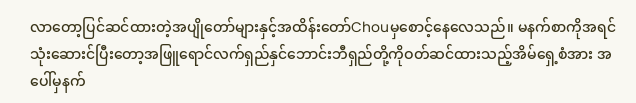လာတော့ပြင်ဆင်ထားတဲ့အပျိုတော်များနှင့်အထိန်းတော်Chouမှစောင့်နေလေသည်။ မနက်စာကိုအရင်သုံးဆေားင်ပြီးတော့အဖြူရောင်လက်ရှည်နှင်ဘောင်းဘီရှည်တို့ကိုဝတ်ဆင်ထားသည့်အိမ်ရှေ့စံအား အပေါ်မှနက်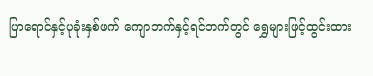ပြာရောင်နှင့်ပုခုံးနှစ်ဖက် ကျောဘက်နှင့်ရင်ဘက်တွင် ရွှေများဖြင့်ထွင်းထား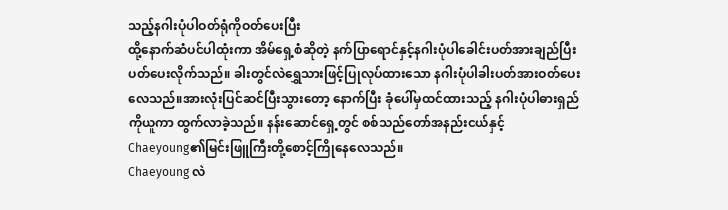သည့်နဂါးပုံပါဝတ်ရုံကိုဝတ်ပေးပြီး
ထို့နောက်ဆံပင်ပါထုံးကာ အိမ်ရှေ့စံဆိုတဲ့ နက်ပြာရောင်နှင့်နဂါးပုံပါခေါင်းပတ်အားချည်ပြီးပတ်ပေးလိုက်သည်။ ခါးတွင်လဲရွှေသားဖြင့်ပြုလုပ်ထားသော နဂါးပုံပါခါးပတ်အားဝတ်ပေးလေသည်။အားလုံးပြင်ဆင်ပြီးသွားတော့ နောက်ပြီး ခုံပေါ်မှထင်ထားသည့် နဂါးပုံပါဓားရှည်ကိုယူကာ ထွက်လာခဲ့သည်။ နန်းဆောင်ရှေ့တွင် စစ်သည်တော်အနည်းငယ်နှင့်
Chaeyoung၏မြင်းဖြူကြီးတို့စောင့်ကြိုနေလေသည်။
Chaeyoung လဲ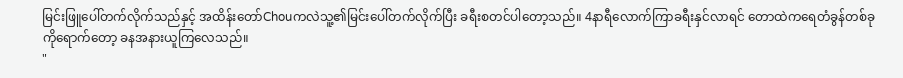မြင်းဖြူပေါ်တက်လိုက်သည်နှင့် အထိန်းတော်Chouကလဲသူ့၏မြင်းပေါ်တက်လိုက်ပြီး ခရီးစတင်ပါတော့သည်။ 4နာရီလောက်ကြာခရီးနှင်လာရင် တောထဲကရေတံခွန်တစ်ခုကိုရောက်တော့ ခနအနားယူကြလေသည်။
"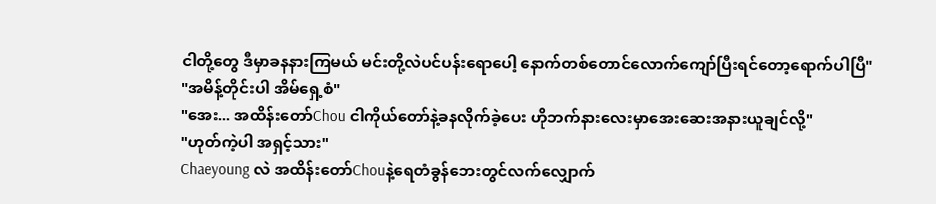ငါတို့တွေ ဒီမှာခနနားကြမယ် မင်းတို့လဲပင်ပန်းရောပေါ့ နောက်တစ်တောင်လောက်ကျော်ပြီးရင်တော့ရောက်ပါပြီ"
"အမိန့်တိုင်းပါ အိမ်ရှေ့စံ"
"အေး... အထိန်းတော်Chou ငါကိုယ်တော်နဲ့ခနလိုက်ခဲ့ပေး ဟိုဘက်နားလေးမှာအေးဆေးအနားယူချင်လို့"
"ဟုတ်ကဲ့ပါ အရှင့်သား"
Chaeyoung လဲ အထိန်းတော်Chouနဲ့ရေတံခွန်ဘေးတွင်လက်လျှောက်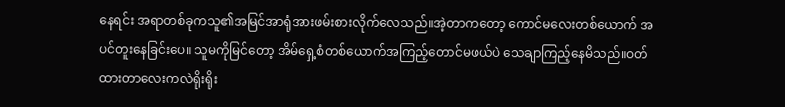နေရင်း အရာတစ်ခုကသူ၏အမြင်အာရုံအားဖမ်းစားလိုက်လေသည်။အဲ့တာကတော့ ကောင်မလေးတစ်ယောက် အပင်တူးနေခြင်းပေ။ သူမကိုမြင်တော့ အိမ်ရှေ့စံတစ်ယောက်အကြည့်တောင်မဖယ်ပဲ သေချာကြည့်နေမိသည်။ဝတ်ထားတာလေးကလဲရိုးရိုး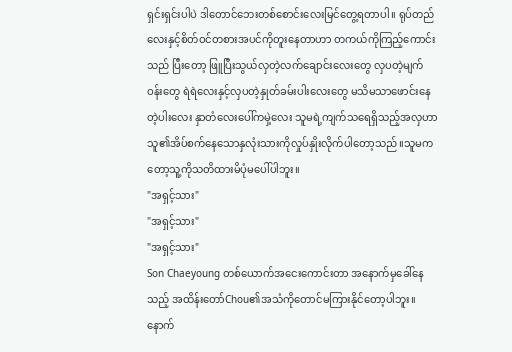ရှင်းရှင်းပါပဲ ဒါတောင်ဘေးတစ်စောင်းလေးမြင်တွေ့ရတာပါ။ ရုပ်တည်လေးနှင့်စိတ်ဝင်တစားအပင်ကိုတူးနေတာဟာ တကယ်ကိုကြည့်ကောင်းသည် ပြီးတော့ ဖြူပြီးသွယ်လှတဲ့လက်ချောင်းလေးတွေ လှပတဲ့မျက်ဝန်းတွေ ရဲရဲလေးနှင့်လှပတဲ့နှုတ်ခမ်းပါးလေးတွေ မသိမသာဖောင်းနေတဲ့ပါးလေး နှာတံလေးပေါ်ကမှဲ့လေး သူမရဲ့ကျက်သရေရှိသည့်အလှဟာ သူ၏အိပ်စက်နေသောနှလုံးသားကိုလှုပ်နှိုးလိုက်ပါတော့သည်။သူမကတော့သူ့ကိုသတိထားမိပုံမပေါ်ပါဘူး။
"အရှင့်သား"
"အရှင့်သား"
"အရှင့်သား"
Son Chaeyoung တစ်ယောက်အငေးကောင်းတာ အနောက်မှခေါ်နေသည့် အထိန်းတော်Chou၏အသံကိုတောင်မကြားနိုင်တော့ပါဘူး။ နောက်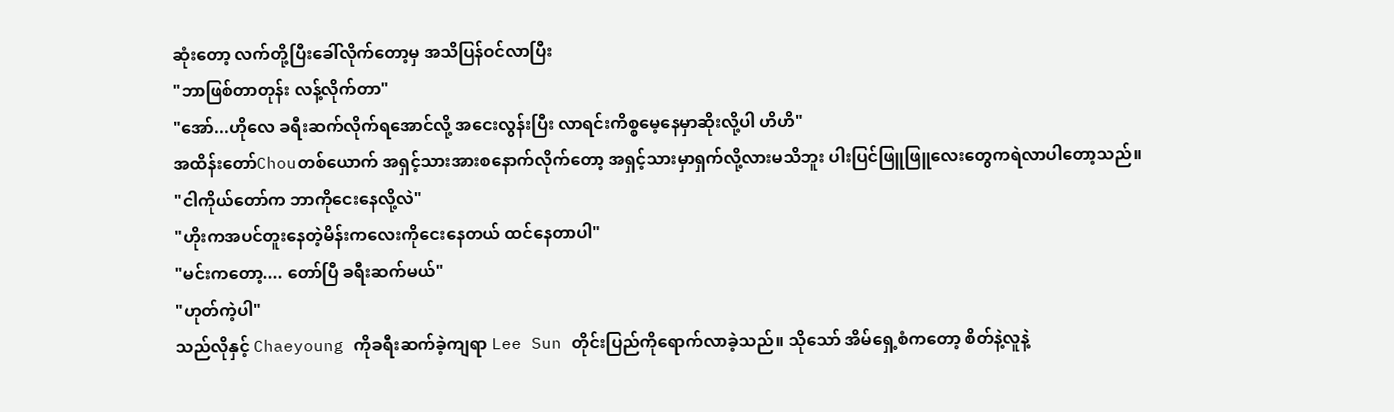ဆုံးတော့ လက်တို့ပြီးခေါ်လိုက်တော့မှ အသိပြန်ဝင်လာပြီး
"ဘာဖြစ်တာတုန်း လန့်လိုက်တာ"
"အော်...ဟိုလေ ခရီးဆက်လိုက်ရအောင်လို့ အငေးလွန်းပြီး လာရင်းကိစ္စမေ့နေမှာဆိုးလို့ပါ ဟိဟိ"
အထိန်းတော်Chouတစ်ယောက် အရှင့်သားအားစနောက်လိုက်တော့ အရှင့်သားမှာရှက်လို့လားမသိဘူး ပါးပြင်ဖြူဖြူလေးတွေကရဲလာပါတော့သည်။
"ငါကိုယ်တော်က ဘာကိုငေးနေလို့လဲ"
"ဟိုးကအပင်တူးနေတဲ့မိန်းကလေးကိုငေးနေတယ် ထင်နေတာပါ"
"မင်းကတော့.... တော်ပြီ ခရီးဆက်မယ်"
"ဟုတ်ကဲ့ပါ"
သည်လိုနှင့် Chaeyoung ကိုခရီးဆက်ခဲ့ကျရာ Lee Sun တိုင်းပြည်ကိုရောက်လာခဲ့သည်။ သိုသော် အိမ်ရှေ့စံကတော့ စိတ်နဲ့လူနဲ့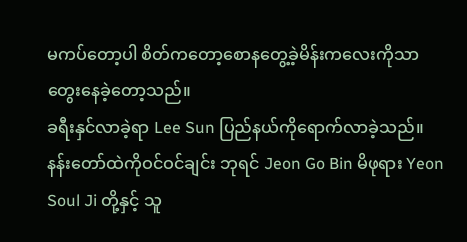မကပ်တော့ပါ စိတ်ကတော့စောနတွေ့ခဲ့မိန်းကလေးကိုသာတွေးနေခဲ့တော့သည်။
ခရီးနှင်လာခဲ့ရာ Lee Sun ပြည်နယ်ကိုရောက်လာခဲ့သည်။ နန်းတော်ထဲကိုဝင်ဝင်ချင်း ဘုရင် Jeon Go Bin မိဖုရား Yeon Soul Ji တို့နှင့် သူ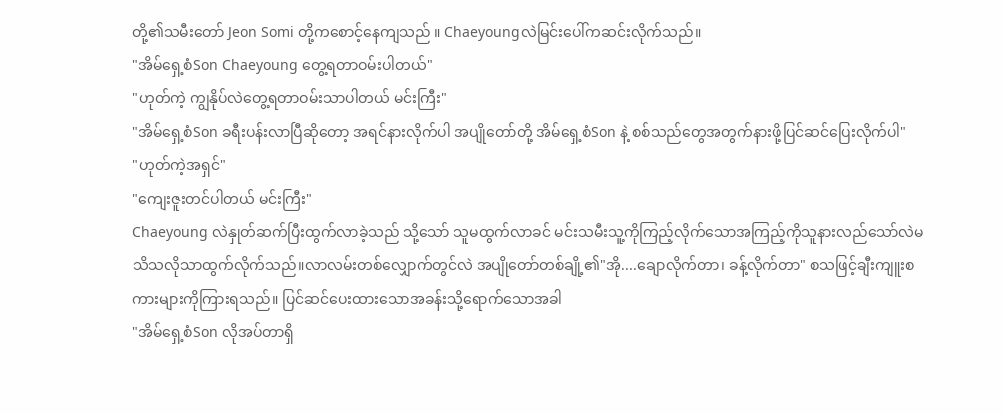တို့၏သမီးတော် Jeon Somi တို့ကစောင့်နေကျသည် ။ Chaeyoungလဲမြင်းပေါ်ကဆင်းလိုက်သည်။
"အိမ်ရှေ့စံSon Chaeyoung တွေ့ရတာဝမ်းပါတယ်"
"ဟုတ်ကဲ့ ကျွနိုပ်လဲတွေ့ရတာဝမ်းသာပါတယ် မင်းကြီး"
"အိမ်ရှေ့စံSon ခရီးပန်းလာပြီဆိုတော့ အရင်နားလိုက်ပါ အပျိုတော်တို့ အိမ်ရှေ့စံSon နဲ့ စစ်သည်တွေအတွက်နားဖို့ပြင်ဆင်ပြေးလိုက်ပါ"
"ဟုတ်ကဲ့အရှင်"
"ကျေးဇူးတင်ပါတယ် မင်းကြီး"
Chaeyoung လဲနှုတ်ဆက်ပြီးထွက်လာခဲ့သည် သို့သော် သူမထွက်လာခင် မင်းသမီးသူ့ကိုကြည့်လိုက်သောအကြည့်ကိုသူနားလည်သော်လဲမသိသလိုသာထွက်လိုက်သည်။လာလမ်းတစ်လျှောက်တွင်လဲ အပျိုတော်တစ်ချို့၏"အို....ချောလိုက်တာ၊ ခန့်လိုက်တာ" စသဖြင့်ချီးကျူးစကားများကိုကြားရသည်။ ပြင်ဆင်ပေးထားသောအခန်းသို့ရောက်သောအခါ
"အိမ်ရှေ့စံSon လိုအပ်တာရှိ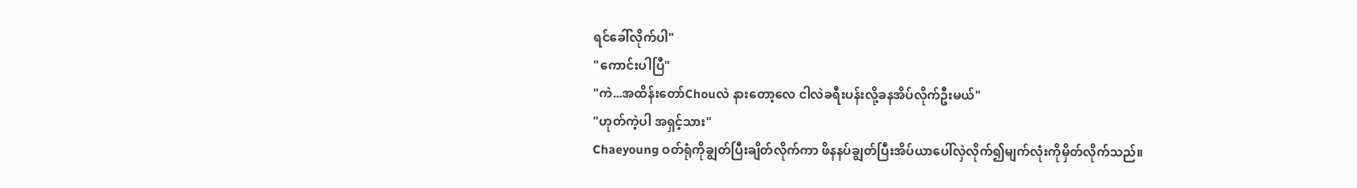ရင်ခေါ်လိုက်ပါ"
"ကောင်းပါပြီ"
"ကဲ...အထိန်းတော်Chouလဲ နားတော့လေ ငါလဲခရီးပန်းလို့ခနအိပ်လိုက်ဦးမယ်"
"ဟုတ်ကဲ့ပါ အရှင့်သား"
Chaeyoung ဝတ်ရုံကိုချွတ်ပြီးချိတ်လိုက်ကာ ဖိနနပ်ချွတ်ပြီးအိပ်ယာပေါ်လှဲလိုက်၍မျက်လုံးကိုမှိတ်လိုက်သည်။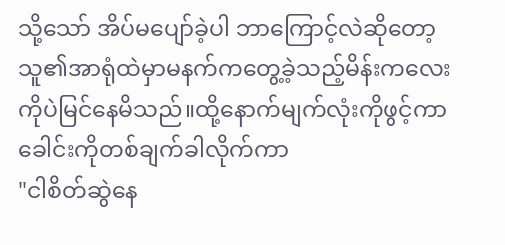သို့သော် အိပ်မပျော်ခဲ့ပါ ဘာကြောင့်လဲဆိုတော့ သူ၏အာရုံထဲမှာမနက်ကတွေ့ခဲ့သည့်မိန်းကလေးကိုပဲမြင်နေမိသည်။ထို့နောက်မျက်လုံးကိုဖွင့်ကာ ခေါင်းကိုတစ်ချက်ခါလိုက်ကာ
"ငါစိတ်ဆွဲနေ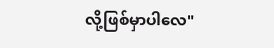လို့ဖြစ်မှာပါလေ"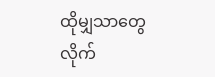ထိုမျှသာတွေလိုက်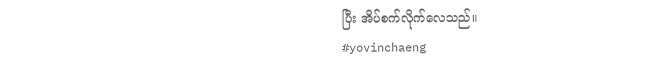ပြီး အိပ်စက်လိုက်လေသည်။
#yovinchaeng